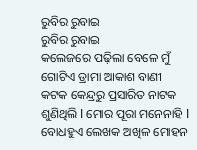ରୁବିର ରୁବାଇ
ରୁବିର ରୁବାଇ
କଲେଜରେ ପଢ଼ିଲା ବେଳେ ମୁଁ ଗୋଟିଏ ଡ୍ରାମା ଆକାଶ ବାଣୀ କଟକ କେନ୍ଦ୍ରରୁ ପ୍ରସାରିତ ନାଟକ ଶୁଣିଥିଲି l ମୋର ପୂରା ମନେନାହି l ବୋଧହୁଏ ଲେଖକ ଅଖିଳ ମୋହନ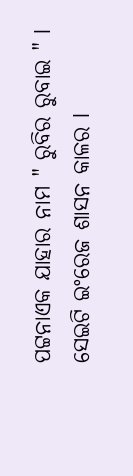ପଟ୍ଟନାଏକ ଯାହାର ନାମ " ରୁବିର ରୁବାଇ " l ସେଇଟି ଇଂରେଜ ଶାସନ କାଳର l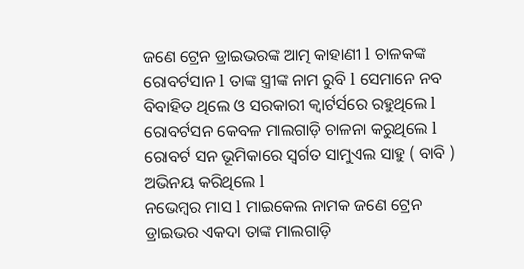ଜଣେ ଟ୍ରେନ ଡ୍ରାଇଭରଙ୍କ ଆତ୍ମ କାହାଣୀ l ଚାଳକଙ୍କ ରୋବର୍ଟସାନ l ତାଙ୍କ ସ୍ତ୍ରୀଙ୍କ ନାମ ରୁବି l ସେମାନେ ନବ ବିବାହିତ ଥିଲେ ଓ ସରକାରୀ କ୍ୱାର୍ଟର୍ସରେ ରହୁଥିଲେ l ରୋବର୍ଟସନ କେବଳ ମାଲଗାଡ଼ି ଚାଳନା କରୁଥିଲେ l ରୋବର୍ଟ ସନ ଭୂମିକାରେ ସ୍ବର୍ଗତ ସାମୁଏଲ ସାହୁ ( ବାବି ) ଅଭିନୟ କରିଥିଲେ l
ନଭେମ୍ବର ମାସ l ମାଇକେଲ ନାମକ ଜଣେ ଟ୍ରେନ ଡ୍ରାଇଭର ଏକଦା ତାଙ୍କ ମାଲଗାଡ଼ି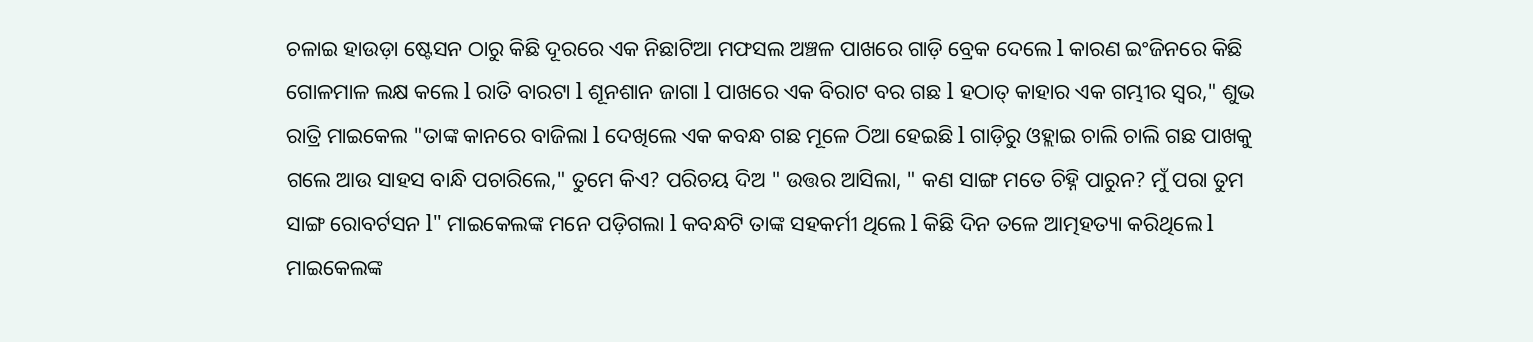ଚଳାଇ ହାଉଡ଼ା ଷ୍ଟେସନ ଠାରୁ କିଛି ଦୂରରେ ଏକ ନିଛାଟିଆ ମଫସଲ ଅଞ୍ଚଳ ପାଖରେ ଗାଡ଼ି ବ୍ରେକ ଦେଲେ l କାରଣ ଇଂଜିନରେ କିଛି ଗୋଳମାଳ ଲକ୍ଷ କଲେ l ରାତି ବାରଟା l ଶୂନଶାନ ଜାଗା l ପାଖରେ ଏକ ବିରାଟ ବର ଗଛ l ହଠାତ୍ କାହାର ଏକ ଗମ୍ଭୀର ସ୍ବର," ଶୁଭ ରାତ୍ରି ମାଇକେଲ "ତାଙ୍କ କାନରେ ବାଜିଲା l ଦେଖିଲେ ଏକ କବନ୍ଧ ଗଛ ମୂଳେ ଠିଆ ହେଇଛି l ଗାଡ଼ିରୁ ଓହ୍ଲାଇ ଚାଲି ଚାଲି ଗଛ ପାଖକୁ ଗଲେ ଆଉ ସାହସ ବାନ୍ଧି ପଚାରିଲେ," ତୁମେ କିଏ? ପରିଚୟ ଦିଅ " ଉତ୍ତର ଆସିଲା, " କଣ ସାଙ୍ଗ ମତେ ଚିହ୍ନି ପାରୁନ? ମୁଁ ପରା ତୁମ ସାଙ୍ଗ ରୋବର୍ଟସନ l" ମାଇକେଲଙ୍କ ମନେ ପଡ଼ିଗଲା l କବନ୍ଧଟି ତାଙ୍କ ସହକର୍ମୀ ଥିଲେ l କିଛି ଦିନ ତଳେ ଆତ୍ମହତ୍ୟା କରିଥିଲେ l
ମାଇକେଲଙ୍କ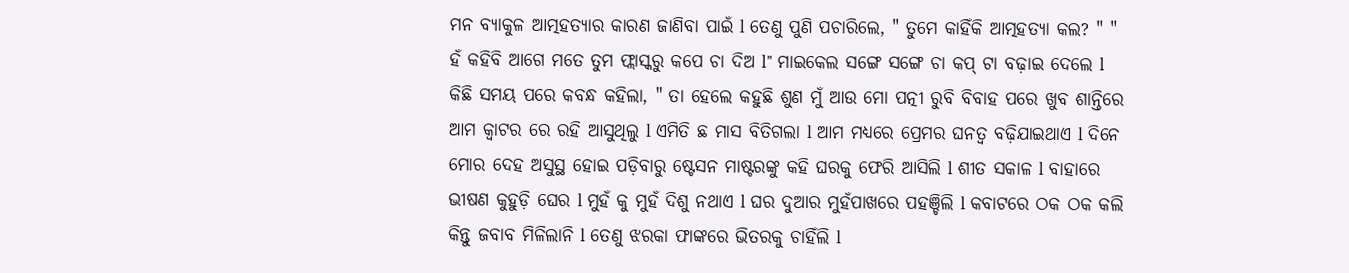ମନ ବ୍ୟାକୁଳ ଆତ୍ମହତ୍ୟାର କାରଣ ଜାଣିବା ପାଇଁ l ତେଣୁ ପୁଣି ପଚାରିଲେ, " ତୁମେ କାହିଁକି ଆତ୍ମହତ୍ୟା କଲ? " " ହଁ କହିବି ଆଗେ ମତେ ତୁମ ଫ୍ଲାସ୍କରୁ କପେ ଚା ଦିଅ l" ମାଇକେଲ ସଙ୍ଗେ ସଙ୍ଗେ ଚା କପ୍ ଟା ବଢ଼ାଇ ଦେଲେ l କିଛି ସମୟ ପରେ କବନ୍ଧ କହିଲା, " ତା ହେଲେ କହୁଛି ଶୁଣ ମୁଁ ଆଉ ମୋ ପତ୍ନୀ ରୁବି ବିବାହ ପରେ ଖୁବ ଶାନ୍ତିରେ ଆମ କ୍ଵାଟର ରେ ରହି ଆସୁଥିଲୁ l ଏମିତି ଛ ମାସ ବିତିଗଲା l ଆମ ମଧ୍ୟରେ ପ୍ରେମର ଘନତ୍ଵ ବଢ଼ିଯାଇଥାଏ l ଦିନେ ମୋର ଦେହ ଅସୁସ୍ଥ ହୋଇ ପଡ଼ିବାରୁ ଷ୍ଟେସନ ମାଷ୍ଟରଙ୍କୁ କହି ଘରକୁ ଫେରି ଆସିଲି l ଶୀତ ସକାଳ l ବାହାରେ ଭୀଷଣ କୁହୁଡ଼ି ଘେର l ମୁହଁ କୁ ମୁହଁ ଦିଶୁ ନଥାଏ l ଘର ଦୁଆର ମୁହଁପାଖରେ ପହଞ୍ଚିଲି l କବାଟରେ ଠକ ଠକ କଲି କିନ୍ତୁ ଜବାବ ମିଳିଲାନି l ତେଣୁ ଝରକା ଫାଙ୍କରେ ଭିତରକୁ ଚାହିଁଲି l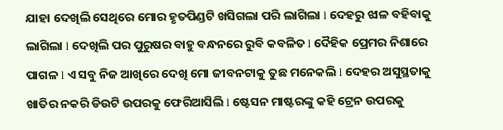ଯାହା ଦେଖିଲି ସେଥିରେ ମୋର ହୃତପିଣ୍ଡଟି ଖସିଗଲା ପରି ଲାଗିଲା l ଦେହରୁ ଝାଳ ବହିବାକୁ ଲାଗିଲା l ଦେଖିଲି ପର ପୁରୁଷର ବାହୁ ବନ୍ଧନରେ ରୁବି କବଳିତ l ଦୈହିକ ପ୍ରେମର ନିଶାରେ ପାଗଳ l ଏ ସବୁ ନିଜ ଆଖିରେ ଦେଖି ମୋ ଜୀବନଟାକୁ ତୁଛ ମନେକଲି l ଦେହର ଅସୁସ୍ଥତାକୁ ଖାତିର ନକରି ଡିଉଟି ଉପରକୁ ଫେରିଆସିଲି l ଷ୍ଟେସନ ମାଷ୍ଟରଙ୍କୁ କହି ଟ୍ରେନ ଉପରକୁ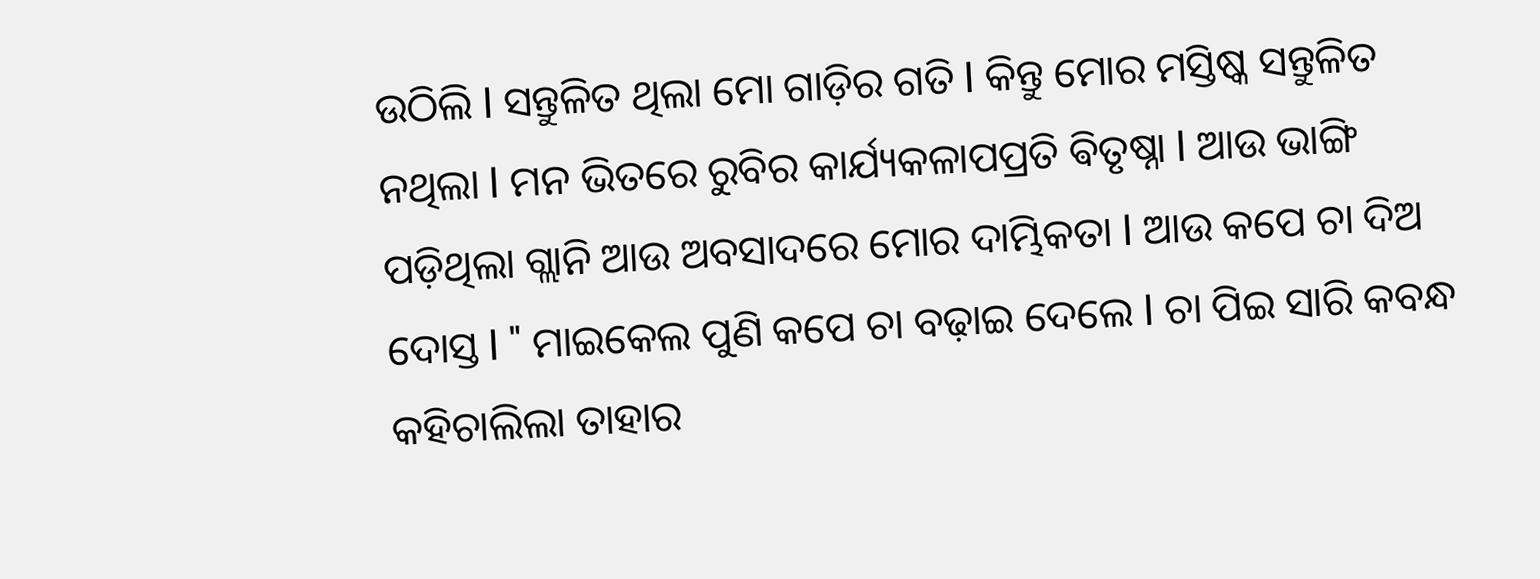ଉଠିଲି l ସନ୍ତୁଳିତ ଥିଲା ମୋ ଗାଡ଼ିର ଗତି l କିନ୍ତୁ ମୋର ମସ୍ତିଷ୍କ ସନ୍ତୁଳିତ ନଥିଲା l ମନ ଭିତରେ ରୁବିର କାର୍ଯ୍ୟକଳାପପ୍ରତି ଵିତୃଷ୍ନା l ଆଉ ଭାଙ୍ଗି ପଡ଼ିଥିଲା ଗ୍ଲାନି ଆଉ ଅବସାଦରେ ମୋର ଦାମ୍ଭିକତା l ଆଉ କପେ ଚା ଦିଅ ଦୋସ୍ତ l " ମାଇକେଲ ପୁଣି କପେ ଚା ବଢ଼ାଇ ଦେଲେ l ଚା ପିଇ ସାରି କବନ୍ଧ କହିଚାଲିଲା ତାହାର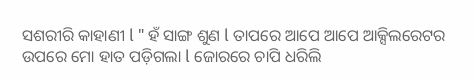ସଶରୀରି କାହାଣୀ l " ହଁ ସାଙ୍ଗ ଶୁଣ l ତାପରେ ଆପେ ଆପେ ଆକ୍ସିଲରେଟର ଉପରେ ମୋ ହାତ ପଡ଼ିଗଲା l ଜୋରରେ ଚାପି ଧରିଲି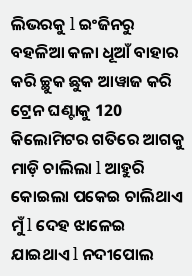ଲିଭରକୁ l ଇଂଜିନରୁ ବହଳିଆ କଳା ଧୂଆଁ ବାହାର କରି ଚ୍ଛୁକ ଛୁକ ଆୱାଜ କରି ଟ୍ରେନ ଘଣ୍ଟାକୁ 120 କିଲୋମିଟର ଗତିରେ ଆଗକୁ ମାଡ଼ି ଚାଲିଲା l ଆହୁରି କୋଇଲା ପକେଇ ଚାଲିଥାଏ ମୁଁ l ଦେହ ଝାଳେଇ ଯାଇଥାଏ l ନଦୀପୋଲ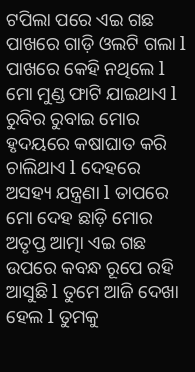ଟପିଲା ପରେ ଏଇ ଗଛ ପାଖରେ ଗାଡ଼ି ଓଲଟି ଗଲା l ପାଖରେ କେହି ନଥିଲେ l ମୋ ମୁଣ୍ଡ ଫାଟି ଯାଇଥାଏ l ରୁବିର ରୁବାଇ ମୋର ହୃଦୟରେ କଷାଘାତ କରି ଚାଲିଥାଏ l ଦେହରେ ଅସହ୍ୟ ଯନ୍ତ୍ରଣା l ତାପରେ ମୋ ଦେହ ଛାଡ଼ି ମୋର ଅତୃପ୍ତ ଆତ୍ମା ଏଇ ଗଛ ଉପରେ କବନ୍ଧ ରୂପେ ରହି ଆସୁଛି l ତୁମେ ଆଜି ଦେଖା ହେଲ l ତୁମକୁ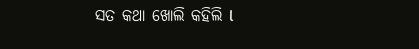ସତ କଥା ଖୋଲି କହିଲି l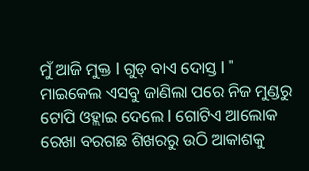ମୁଁ ଆଜି ମୁକ୍ତ l ଗୁଡ୍ ବାଏ ଦୋସ୍ତ l " ମାଇକେଲ ଏସବୁ ଜାଣିଲା ପରେ ନିଜ ମୁଣ୍ଡରୁ ଟୋପି ଓହ୍ଲାଇ ଦେଲେ l ଗୋଟିଏ ଆଲୋକ ରେଖା ବରଗଛ ଶିଖରରୁ ଉଠି ଆକାଶକୁ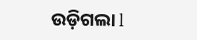ଉଡ଼ିଗଲା l